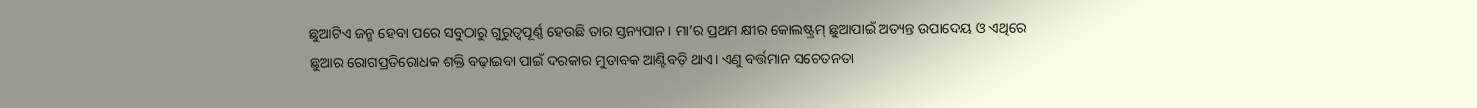ଛୁଆଟିଏ ଜନ୍ମ ହେବା ପରେ ସବୁଠାରୁ ଗୁରୁତ୍ୱପୂର୍ଣ୍ଣ ହେଉଛି ତାର ସ୍ତନ୍ୟପାନ। ମା’ର ପ୍ରଥମ କ୍ଷୀର କୋଲଷ୍ଟ୍ରମ୍ ଛୁଆପାଇଁ ଅତ୍ୟନ୍ତ ଉପାଦେୟ ଓ ଏଥିରେ ଛୁଆର ରୋଗପ୍ରତିରୋଧକ ଶକ୍ତି ବଢ଼ାଇବା ପାଇଁ ଦରକାର ମୁତାବକ ଆଣ୍ଟିବଡ଼ି ଥାଏ। ଏଣୁ ବର୍ତ୍ତମାନ ସଚେତନତା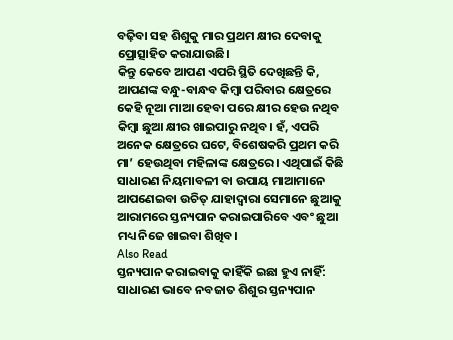ବଢ଼ିବା ସହ ଶିଶୁକୁ ମାର ପ୍ରଥମ କ୍ଷୀର ଦେବାକୁ ପ୍ରୋତ୍ସାହିତ କରାଯାଉଛି।
କିନ୍ତୁ କେବେ ଆପଣ ଏପରି ସ୍ଥିତି ଦେଖିଛନ୍ତି କି, ଆପଣଙ୍କ ବନ୍ଧୁ-ବାନ୍ଧବ କିମ୍ୱା ପରିବାର କ୍ଷେତ୍ରରେ କେହି ନୂଆ ମାଆ ହେବା ପରେ କ୍ଷୀର ହେଉ ନଥିବ କିମ୍ୱା ଛୁଆ କ୍ଷୀର ଖାଇପାରୁ ନଥିବ। ହଁ, ଏପରି ଅନେକ କ୍ଷେତ୍ରରେ ଘଟେ, ବିଶେଷକରି ପ୍ରଥମ କରି ମା’ ହେଉଥିବା ମହିଳାଙ୍କ କ୍ଷେତ୍ରରେ। ଏଥିପାଇଁ କିଛି ସାଧାରଣ ନିୟମାବଳୀ ବା ଉପାୟ ମାଆମାନେ ଆପଣେଇବା ଉଚିତ୍ ଯାହାଦ୍ୱାରା ସେମାନେ ଛୁଆକୁ ଆରାମରେ ସ୍ତନ୍ୟପାନ କରାଇପାରିବେ ଏବଂ ଛୁଆ ମଧ୍ୟ ନିଜେ ଖାଇବା ଶିଖିବ।
Also Read
ସ୍ତନ୍ୟପାନ କରାଇବାକୁ କାହିଁକି ଇଛା ହୁଏ ନାହିଁ:
ସାଧାରଣ ଭାବେ ନବଜାତ ଶିଶୁର ସ୍ତନ୍ୟପାନ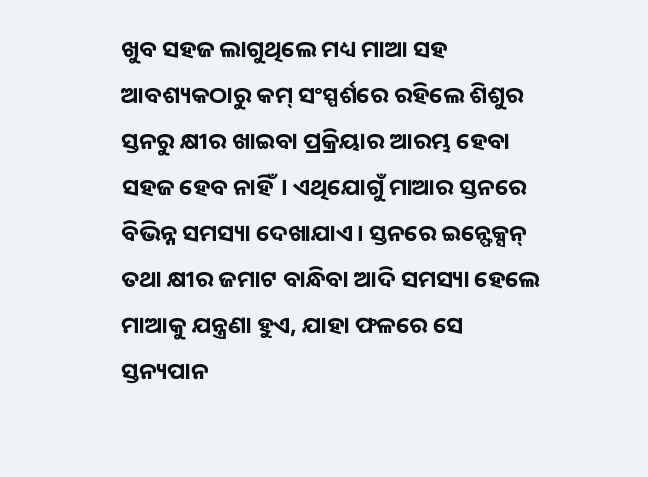ଖୁବ ସହଜ ଲାଗୁଥିଲେ ମଧ୍ୟ ମାଆ ସହ ଆବଶ୍ୟକଠାରୁ କମ୍ ସଂସ୍ପର୍ଶରେ ରହିଲେ ଶିଶୁର ସ୍ତନରୁ କ୍ଷୀର ଖାଇବା ପ୍ରକ୍ରିୟାର ଆରମ୍ଭ ହେବା ସହଜ ହେବ ନାହିଁ। ଏଥିଯୋଗୁଁ ମାଆର ସ୍ତନରେ ବିଭିନ୍ନ ସମସ୍ୟା ଦେଖାଯାଏ। ସ୍ତନରେ ଇନ୍ଫେକ୍ସନ୍ ତଥା କ୍ଷୀର ଜମାଟ ବାନ୍ଧିବା ଆଦି ସମସ୍ୟା ହେଲେ ମାଆକୁ ଯନ୍ତ୍ରଣା ହୁଏ, ଯାହା ଫଳରେ ସେ ସ୍ତନ୍ୟପାନ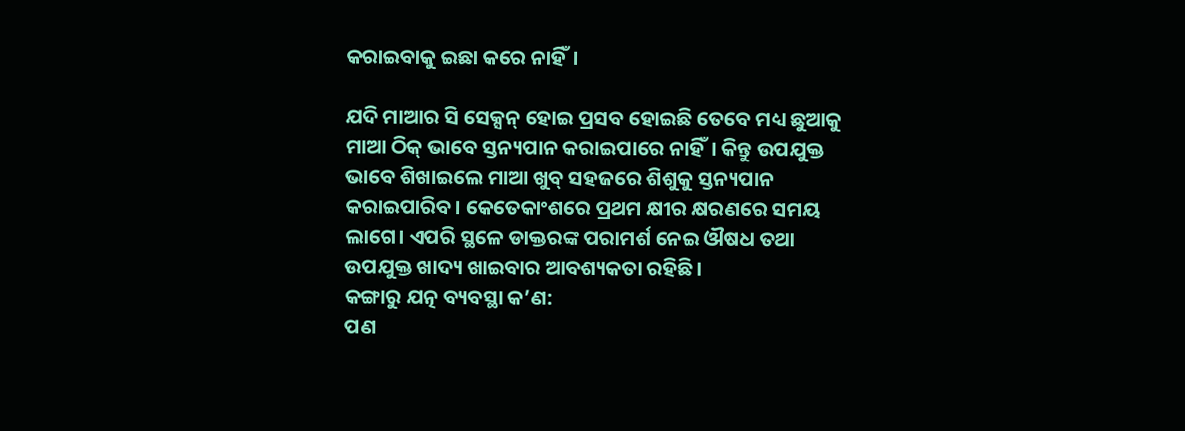କରାଇବାକୁ ଇଛା କରେ ନାହିଁ।

ଯଦି ମାଆର ସି ସେକ୍ସନ୍ ହୋଇ ପ୍ରସବ ହୋଇଛି ତେବେ ମଧ୍ୟ ଛୁଆକୁ ମାଆ ଠିକ୍ ଭାବେ ସ୍ତନ୍ୟପାନ କରାଇପାରେ ନାହିଁ। କିନ୍ତୁ ଉପଯୁକ୍ତ ଭାବେ ଶିଖାଇଲେ ମାଆ ଖୁବ୍ ସହଜରେ ଶିଶୁକୁ ସ୍ତନ୍ୟପାନ କରାଇପାରିବ। କେତେକାଂଶରେ ପ୍ରଥମ କ୍ଷୀର କ୍ଷରଣରେ ସମୟ ଲାଗେ। ଏପରି ସ୍ଥଳେ ଡାକ୍ତରଙ୍କ ପରାମର୍ଶ ନେଇ ଔଷଧ ତଥା ଉପଯୁକ୍ତ ଖାଦ୍ୟ ଖାଇବାର ଆବଶ୍ୟକତା ରହିଛି।
କଙ୍ଗାରୁ ଯତ୍ନ ବ୍ୟବସ୍ଥା କ’ଣ:
ପଣ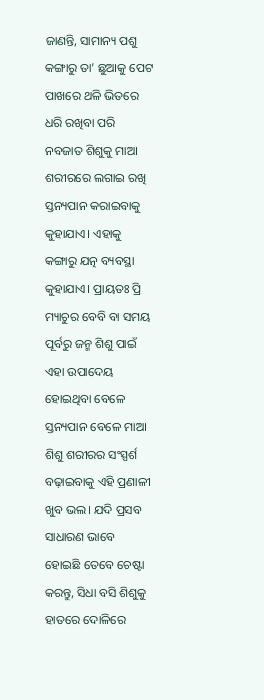ଜାଣନ୍ତି, ସାମାନ୍ୟ ପଶୁ କଙ୍ଗାରୁ ତା’ ଛୁଆକୁ ପେଟ ପାଖରେ ଥଳି ଭିତରେ ଧରି ରଖିବା ପରି ନବଜାତ ଶିଶୁକୁ ମାଆ ଶରୀରରେ ଲଗାଇ ରଖି ସ୍ତନ୍ୟପାନ କରାଇବାକୁ କୁହାଯାଏ। ଏହାକୁ କଙ୍ଗାରୁ ଯତ୍ନ ବ୍ୟବସ୍ଥା କୁହାଯାଏ। ପ୍ରାୟତଃ ପ୍ରି ମ୍ୟାଚୁର ବେବି ବା ସମୟ ପୂର୍ବରୁ ଜନ୍ମ ଶିଶୁ ପାଇଁ ଏହା ଉପାଦେୟ ହୋଇଥିବା ବେଳେ ସ୍ତନ୍ୟପାନ ବେଳେ ମାଆ ଶିଶୁ ଶରୀରର ସଂସ୍ପର୍ଶ ବଢ଼ାଇବାକୁ ଏହି ପ୍ରଣାଳୀ ଖୁବ ଭଲ। ଯଦି ପ୍ରସବ ସାଧାରଣ ଭାବେ ହୋଇଛି ତେବେ ଚେଷ୍ଟା କରନ୍ତୁ, ସିଧା ବସି ଶିଶୁକୁ ହାତରେ ଦୋଳିରେ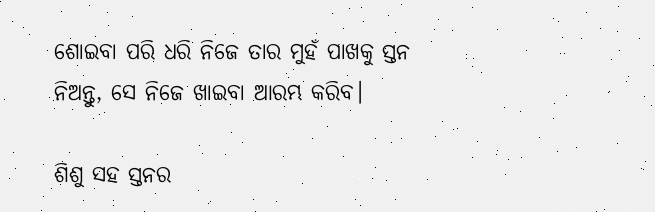ଶୋଇବା ପରି ଧରି ନିଜେ ତାର ମୁହଁ ପାଖକୁ ସ୍ତନ ନିଅନ୍ତୁ, ସେ ନିଜେ ଖାଇବା ଆରମ୍ଭ କରିବ।

ଶିଶୁ ସହ ସ୍ତନର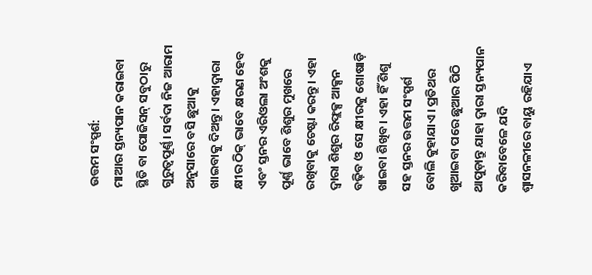ଉତ୍ତମ ସଂସ୍ପର୍ଶ:
ମାଆର ସ୍ତନ୍ୟପାନ କରାଇବା ସ୍ଥିତି ବା ପୋଜିସନ୍ ସବୁଠାରୁ ଗୁରୁତ୍ୱପୂର୍ଣ୍ଣ। ସର୍ବଦା ନିଜ ଆରାମ ଅନୁସାରେ ବସି ଛୁଆକୁ ଖାଇବାକୁ ଦିଅନ୍ତୁ। ଏହାଦ୍ୱାରା କ୍ଷୀର ଠିକ୍ ଭାବେ କ୍ଷରଣ ହେବ ଏବଂ ସ୍ତନର ଏରିଓଲା ଅଂଶକୁ ପୂର୍ଣ୍ଣ ଭାବେ ଶିଶୁର ମୁଖରେ ରଖିବାକୁ ଚେଷ୍ଟା କରନ୍ତୁ। ଏହା ଦ୍ୱାରା ଶିଶୁର ରିଫ୍ଲକ୍ସ ଆକ୍ସନ ବଢ଼ିବ ଓ ସେ କ୍ଷୀରକୁ ଶୋଷାଡ଼ି ଖାଇବା ଶିଖିବ। ଏହା ହିଁ ଶିଶୁ ସହ ସ୍ତନର ଉତ୍ତମ ସଂସ୍ପର୍ଶ ବୋଲି କୁହାଯାଏ। ପ୍ରତିଥର ଖୁଆଇବା ପରେ ଛୁଆର ପିଠି ଥାପୁଡ଼ାନ୍ତୁ ଯାହା ଦ୍ୱାରା ସ୍ତନ୍ୟପାନ କରିବାବେଳେ ଯଦି ଶ୍ୱାସନଳୀରେ ବାୟୁ ରହିଯାଏ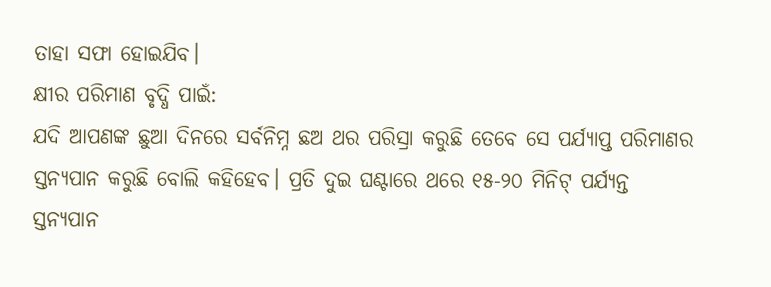ତାହା ସଫା ହୋଇଯିବ।
କ୍ଷୀର ପରିମାଣ ବୃଦ୍ଧି ପାଇଁ:
ଯଦି ଆପଣଙ୍କ ଛୁଆ ଦିନରେ ସର୍ବନିମ୍ନ ଛଅ ଥର ପରିସ୍ରା କରୁଛି ତେବେ ସେ ପର୍ଯ୍ୟାପ୍ତ ପରିମାଣର ସ୍ତନ୍ୟପାନ କରୁଛି ବୋଲି କହିହେବ। ପ୍ରତି ଦୁଇ ଘଣ୍ଟାରେ ଥରେ ୧୫-୨୦ ମିନିଟ୍ ପର୍ଯ୍ୟନ୍ତ ସ୍ତନ୍ୟପାନ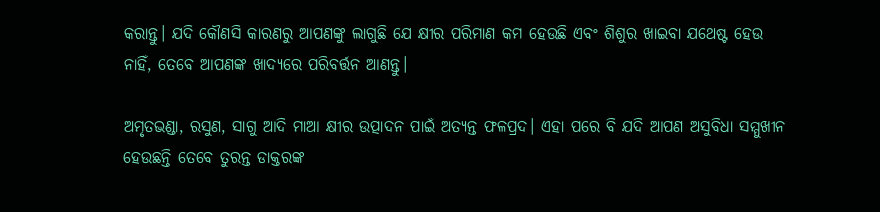କରାନ୍ତୁ। ଯଦି କୌଣସି କାରଣରୁ ଆପଣଙ୍କୁ ଲାଗୁଛି ଯେ କ୍ଷୀର ପରିମାଣ କମ ହେଉଛି ଏବଂ ଶିଶୁର ଖାଇବା ଯଥେଷ୍ଟ ହେଉ ନାହିଁ, ତେବେ ଆପଣଙ୍କ ଖାଦ୍ୟରେ ପରିବର୍ତ୍ତନ ଆଣନ୍ତୁ।

ଅମୃତଭଣ୍ଡା, ରସୁଣ, ସାଗୁ ଆଦି ମାଆ କ୍ଷୀର ଉତ୍ପାଦନ ପାଇଁ ଅତ୍ୟନ୍ତ ଫଳପ୍ରଦ। ଏହା ପରେ ବି ଯଦି ଆପଣ ଅସୁବିଧା ସମ୍ମୁଖୀନ ହେଉଛନ୍ତି ତେବେ ତୁରନ୍ତ ଡାକ୍ତରଙ୍କ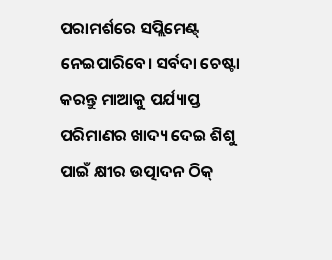ପରାମର୍ଶରେ ସପ୍ଲିମେଣ୍ଟ୍ ନେଇପାରିବେ। ସର୍ବଦା ଚେଷ୍ଟା କରନ୍ତୁ ମାଆକୁ ପର୍ଯ୍ୟାପ୍ତ ପରିମାଣର ଖାଦ୍ୟ ଦେଇ ଶିଶୁ ପାଇଁ କ୍ଷୀର ଉତ୍ପାଦନ ଠିକ୍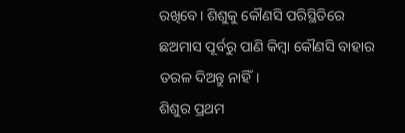ରଖିବେ। ଶିଶୁକୁ କୌଣସି ପରିସ୍ଥିତିରେ ଛଅମାସ ପୂର୍ବରୁ ପାଣି କିମ୍ୱା କୌଣସି ବାହାର ତରଳ ଦିଅନ୍ତୁ ନାହିଁ।
ଶିଶୁର ପ୍ରଥମ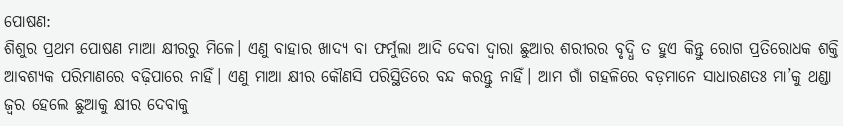ପୋଷଣ:
ଶିଶୁର ପ୍ରଥମ ପୋଷଣ ମାଆ କ୍ଷୀରରୁ ମିଳେ। ଏଣୁ ବାହାର ଖାଦ୍ୟ ବା ଫର୍ମୁଲା ଆଦି ଦେବା ଦ୍ୱାରା ଛୁଆର ଶରୀରର ବୃଦ୍ଧି ତ ହୁଏ କିନ୍ତୁ ରୋଗ ପ୍ରତିରୋଧକ ଶକ୍ତି ଆବଶ୍ୟକ ପରିମାଣରେ ବଢ଼ିପାରେ ନାହିଁ। ଏଣୁ ମାଆ କ୍ଷୀର କୌଣସି ପରିସ୍ଥିତିରେ ବନ୍ଦ କରନ୍ତୁ ନାହିଁ। ଆମ ଗାଁ ଗହଳିରେ ବଡ଼ମାନେ ସାଧାରଣତଃ ମା’କୁ ଥଣ୍ଡା ଜ୍ୱର ହେଲେ ଛୁଆକୁ କ୍ଷୀର ଦେବାକୁ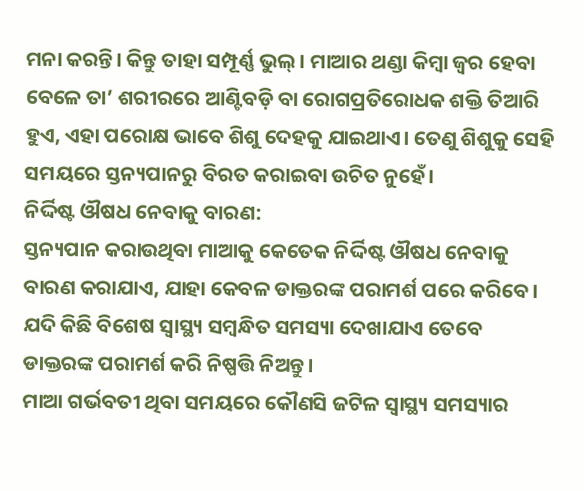ମନା କରନ୍ତି। କିନ୍ତୁ ତାହା ସମ୍ପୂର୍ଣ୍ଣ ଭୁଲ୍। ମାଆର ଥଣ୍ଡା କିମ୍ୱା ଜ୍ୱର ହେବା ବେଳେ ତା’ ଶରୀରରେ ଆଣ୍ଟିବଡ଼ି ବା ରୋଗପ୍ରତିରୋଧକ ଶକ୍ତି ତିଆରି ହୁଏ, ଏହା ପରୋକ୍ଷ ଭାବେ ଶିଶୁ ଦେହକୁ ଯାଇଥାଏ। ତେଣୁ ଶିଶୁକୁ ସେହି ସମୟରେ ସ୍ତନ୍ୟପାନରୁ ବିରତ କରାଇବା ଉଚିତ ନୁହେଁ।
ନିର୍ଦ୍ଦିଷ୍ଟ ଔଷଧ ନେବାକୁ ବାରଣ:
ସ୍ତନ୍ୟପାନ କରାଉଥିବା ମାଆକୁ କେତେକ ନିର୍ଦ୍ଦିଷ୍ଟ ଔଷଧ ନେବାକୁ ବାରଣ କରାଯାଏ, ଯାହା କେବଳ ଡାକ୍ତରଙ୍କ ପରାମର୍ଶ ପରେ କରିବେ। ଯଦି କିଛି ବିଶେଷ ସ୍ୱାସ୍ଥ୍ୟ ସମ୍ବନ୍ଧିତ ସମସ୍ୟା ଦେଖାଯାଏ ତେବେ ଡାକ୍ତରଙ୍କ ପରାମର୍ଶ କରି ନିଷ୍ପତ୍ତି ନିଅନ୍ତୁ।
ମାଆ ଗର୍ଭବତୀ ଥିବା ସମୟରେ କୌଣସି ଜଟିଳ ସ୍ୱାସ୍ଥ୍ୟ ସମସ୍ୟାର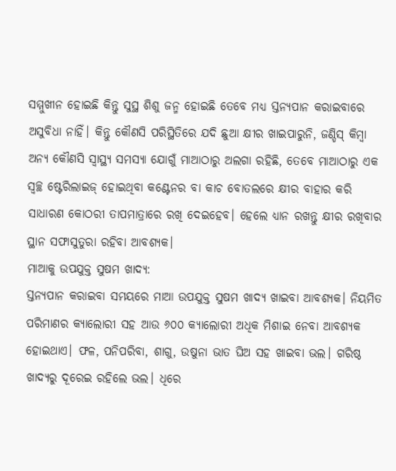ସମ୍ମୁଖୀନ ହୋଇଛି କିନ୍ତୁ ସୁସ୍ଥ ଶିଶୁ ଜନ୍ମ ହୋଇଛି ତେବେ ମଧ୍ୟ ସ୍ତନ୍ୟପାନ କରାଇବାରେ ଅସୁବିଧା ନାହିଁ। କିନ୍ତୁ କୌଣସି ପରିସ୍ଥିତିରେ ଯଦି ଛୁଆ କ୍ଷୀର ଖାଇପାରୁନି, ଜଣ୍ଡିସ୍ କିମ୍ୱା ଅନ୍ୟ କୌଣସି ସ୍ୱାସ୍ଥ୍ୟ ସମସ୍ୟା ଯୋଗୁଁ ମାଆଠାରୁ ଅଲଗା ରହିଛି, ତେବେ ମାଆଠାରୁ ଏକ ସ୍ୱଚ୍ଛ ଷ୍ଟେରିଲାଇଜ୍ ହୋଇଥିବା କଣ୍ଟେନର ବା କାଚ ବୋତଲରେ କ୍ଷୀର ବାହାର କରି ସାଧାରଣ କୋଠରୀ ତାପମାତ୍ରାରେ ରଖି ଦେଇହେବ। ହେଲେ ଧ୍ୟାନ ରଖନ୍ତୁ କ୍ଷୀର ରଖିବାର ସ୍ଥାନ ସଫାସୁତୁରା ରହିବା ଆବଶ୍ୟକ।
ମାଆକୁ ଉପଯୁକ୍ତ ସୁଷମ ଖାଦ୍ୟ:
ସ୍ତନ୍ୟପାନ କରାଇବା ସମୟରେ ମାଆ ଉପଯୁକ୍ତ ସୁଷମ ଖାଦ୍ୟ ଖାଇବା ଆବଶ୍ୟକ। ନିୟମିତ ପରିମାଣର କ୍ୟାଲୋରୀ ସହ ଆଉ ୬୦୦ କ୍ୟାଲୋରୀ ଅଧିକ ମିଶାଇ ନେବା ଆବଶ୍ୟକ ହୋଇଥାଏ। ଫଳ, ପନିପରିବା, ଶାଗୁ, ଉଷୁନା ଭାତ ଘିଅ ସହ ଖାଇବା ଭଲ। ଗରିଷ୍ଠ ଖାଦ୍ୟରୁ ଦୂରେଇ ରହିଲେ ଭଲ। ଧିରେ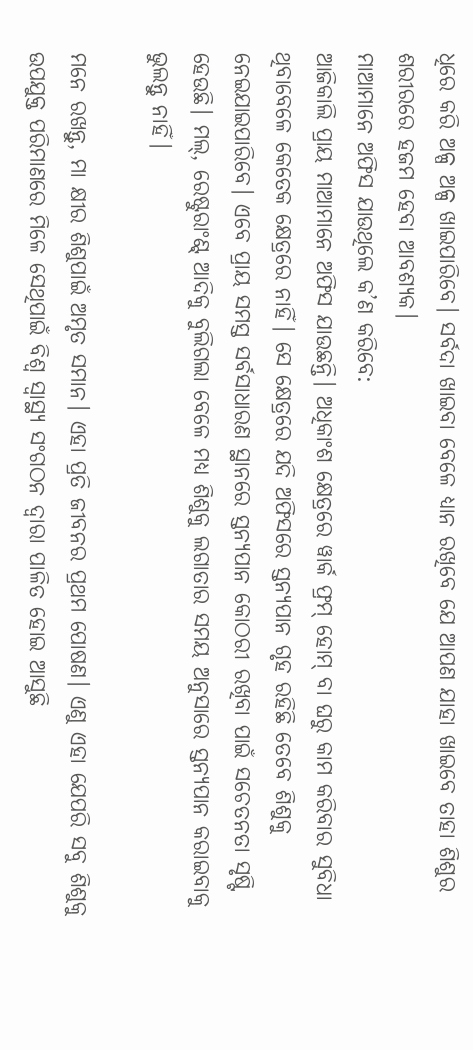ଧିରେ କରି ଅଳ୍ପ ଅଳ୍ପ ଖାଇପାରିବେ। ସର୍ବଦା ଖାଇବା ବେଳେ ଧ୍ୟାନ ରଖିବେ ଯେ ଆପଣ ଯାହା ଖାଇବେ ତାହା ଶିଶୁର ଶରୀରରେ ହଜମ ହେବା ଆବଶ୍ୟକ।
ମାଆମାନେ ଅଫିସ ଯାଉଥିଲେ କ’ଣ କରିବେ:
ଆଜିକାଲି ପ୍ରାୟ ମାଆମାନେ ଅଫିସ ଯାଉଛନ୍ତି। ଅଧିକାଂଶ କ୍ଷେତ୍ରରେ ୱାର୍କ ଫ୍ରମ୍ ହୋମ୍ ବା ଘରୁ କାମ କରିବାର ସୁବିଧା ଥିବାବେଳେ କେତେକ କ୍ଷେତ୍ରରେ ନାହିଁ। ସେ କ୍ଷେତ୍ରରେ ଯଦି ଅଫିସରେ ସ୍ତନ୍ୟପାନ ଗୃହ ରହିଛି ତେବେ ଶିଶୁକୁ ନେଇଯାଇପାରିବେ। ଏବେ ପ୍ରାୟ ସମସ୍ତ ସର୍ବସାଧାରଣ ସ୍ଥାନରେ ସ୍ତନ୍ୟପାନ କୋଠରୀ ରଖିବା ପାଇଁ ସଚେତନତା ସୃଷ୍ଟି ହେଉଛି। ମଲ୍, ରେଷ୍ଟୁରାଂଣ୍ଟ୍ ଆଦିକୁ ବୁଲିଗଲା ବେଳେ ମଧ୍ୟ ଶିଶୁକୁ ଲଗାତାର ସମୟ ଅନୁସାରେ ସ୍ତନ୍ୟପାନ କରାଇବାକୁ ଭୁଲନ୍ତୁ ନାହିଁ।

ମନେ ରଖନ୍ତୁ, ମା କ୍ଷୀର ଶିଶୁପାଇଁ ଅମୃତ ସମାନ। ଏହା ପ୍ରତି ଜୀବନର ପ୍ରଥମ ପୋଷଣ। ଏଣୁ ଏହା ଯେପରି ସବୁ ଶିଶୁକୁ ଉପଯୁକ୍ତ ପରିମାଣରେ ମିଳେ ସେଥିପାଇଁ ବିଶ୍ୱ ସ୍ୱାସ୍ଥ୍ୟ ସଂଗଠନ ଦ୍ୱାରା ପାଳିତ ହୋଇ ଆସୁଛି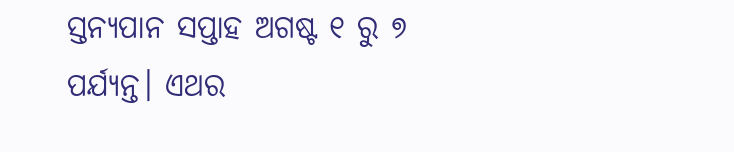ସ୍ତନ୍ୟପାନ ସପ୍ତାହ ଅଗଷ୍ଟ ୧ ରୁ ୭ ପର୍ଯ୍ୟନ୍ତ। ଏଥର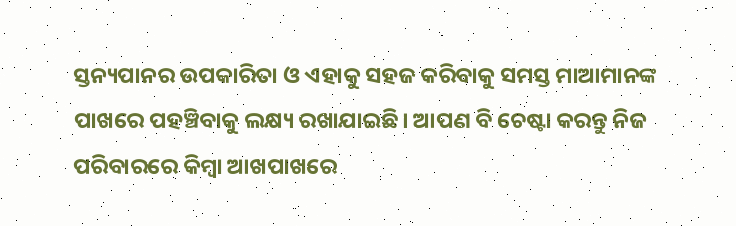ସ୍ତନ୍ୟପାନର ଉପକାରିତା ଓ ଏହାକୁ ସହଜ କରିବାକୁ ସମସ୍ତ ମାଆମାନଙ୍କ ପାଖରେ ପହଞ୍ଚିବାକୁ ଲକ୍ଷ୍ୟ ରଖାଯାଇଛି। ଆପଣ ବି ଚେଷ୍ଟା କରନ୍ତୁ ନିଜ ପରିବାରରେ କିମ୍ୱା ଆଖପାଖରେ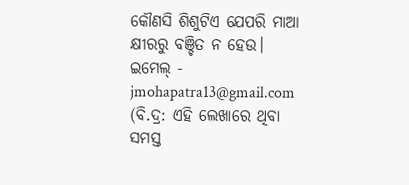କୌଣସି ଶିଶୁଟିଏ ଯେପରି ମାଆ କ୍ଷୀରରୁ ବଞ୍ଚିତ ନ ହେଉ।
ଇମେଲ୍ - jmohapatra13@gmail.com
(ବି.ଦ୍ର: ଏହି ଲେଖାରେ ଥିବା ସମସ୍ତ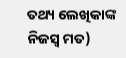ତଥ୍ୟ ଲେଖିକାଙ୍କ ନିଜସ୍ୱ ମତ)